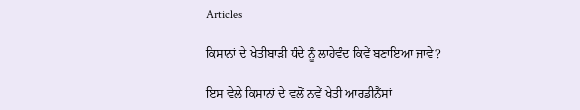Articles

ਕਿਸਾਨਾਂ ਦੇ ਖੇਤੀਬਾੜੀ ਧੰਦੇ ਨੂੰ ਲਾਹੇਵੰਦ ਕਿਵੇਂ ਬਣਾਇਆ ਜਾਵੇ?

ਇਸ ਵੇਲੇ ਕਿਸਾਨਾਂ ਦੇ ਵਲੋਂ ਨਵੇਂ ਖੇਤੀ ਆਰਡੀਨੈਂਸਾਂ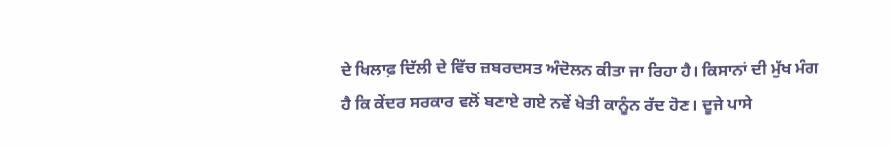ਦੇ ਖਿਲਾਫ਼ ਦਿੱਲੀ ਦੇ ਵਿੱਚ ਜ਼ਬਰਦਸਤ ਅੰਦੋਲਨ ਕੀਤਾ ਜਾ ਰਿਹਾ ਹੈ। ਕਿਸਾਨਾਂ ਦੀ ਮੁੱਖ ਮੰਗ ਹੈ ਕਿ ਕੇਂਦਰ ਸਰਕਾਰ ਵਲੋਂ ਬਣਾਏ ਗਏ ਨਵੇਂ ਖੇਤੀ ਕਾਨੂੰਨ ਰੱਦ ਹੋਣ। ਦੂਜੇ ਪਾਸੇ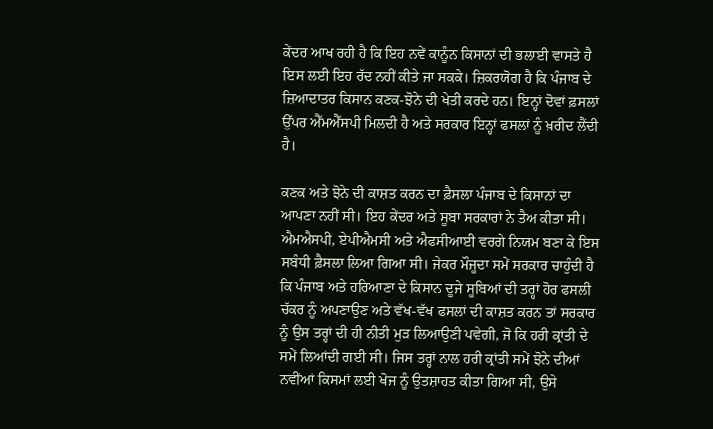ਕੇਂਦਰ ਆਖ ਰਹੀ ਹੈ ਕਿ ਇਹ ਨਵੇਂ ਕਾਨੂੰਨ ਕਿਸਾਨਾਂ ਦੀ ਭਲਾਈ ਵਾਸਤੇ ਹੈ ਇਸ ਲਈ ਇਹ ਰੱਦ ਨਹੀਂ ਕੀਤੇ ਜਾ ਸਕਕੇ। ਜ਼ਿਕਰਯੋਗ ਹੈ ਕਿ ਪੰਜਾਬ ਦੇ ਜ਼ਿਆਦਾਤਰ ਕਿਸਾਨ ਕਣਕ-ਝੋਨੇ ਦੀ ਖੇਤੀ ਕਰਦੇ ਹਨ। ਇਨ੍ਹਾਂ ਦੋਵਾਂ ਫ਼ਸਲਾਂ ਉੱਪਰ ਐੱਮਐੱਸਪੀ ਮਿਲਦੀ ਹੈ ਅਤੇ ਸਰਕਾਰ ਇਨ੍ਹਾਂ ਫਸਲਾਂ ਨੂੰ ਖ਼ਰੀਦ ਲੈਂਦੀ ਹੈ।

ਕਣਕ ਅਤੇ ਝੋਨੇ ਦੀ ਕਾਸ਼ਤ ਕਰਨ ਦਾ ਫ਼ੈਸਲਾ ਪੰਜਾਬ ਦੇ ਕਿਸਾਨਾਂ ਦਾ ਆਪਣਾ ਨਹੀਂ ਸੀ। ਇਹ ਕੇਂਦਰ ਅਤੇ ਸੂਬਾ ਸਰਕਾਰਾਂ ਨੇ ਤੈਅ ਕੀਤਾ ਸੀ। ਐਮਐਸਪੀ, ਏਪੀਐਮਸੀ ਅਤੇ ਐਫਸੀਆਈ ਵਰਗੇ ਨਿਯਮ ਬਣਾ ਕੇ ਇਸ ਸਬੰਧੀ ਫ਼ੈਸਲਾ ਲਿਆ ਗਿਆ ਸੀ। ਜੇਕਰ ਮੌਜੂਦਾ ਸਮੇਂ ਸਰਕਾਰ ਚਾਹੁੰਦੀ ਹੈ ਕਿ ਪੰਜਾਬ ਅਤੇ ਹਰਿਆਣਾ ਦੇ ਕਿਸਾਨ ਦੂਜੇ ਸੂਬਿਆਂ ਦੀ ਤਰ੍ਹਾਂ ਹੋਰ ਫਸਲੀ ਚੱਕਰ ਨੂੰ ਅਪਣਾਉਣ ਅਤੇ ਵੱਖ-ਵੱਖ ਫਸਲਾਂ ਦੀ ਕਾਸ਼ਤ ਕਰਨ ਤਾਂ ਸਰਕਾਰ ਨੂੰ ਉਸ ਤਰ੍ਹਾਂ ਦੀ ਹੀ ਨੀਤੀ ਮੁੜ ਲਿਆਉਣੀ ਪਵੇਗੀ, ਜੋ ਕਿ ਹਰੀ ਕ੍ਰਾਂਤੀ ਦੇ ਸਮੇਂ ਲਿਆਂਦੀ ਗਈ ਸੀ। ਜਿਸ ਤਰ੍ਹਾਂ ਨਾਲ ਹਰੀ ਕ੍ਰਾਂਤੀ ਸਮੇਂ ਝੋਨੇ ਦੀਆਂ ਨਵੀਂਆਂ ਕਿਸਮਾਂ ਲਈ ਖੋਜ ਨੂੰ ਉਤਸ਼ਾਹਤ ਕੀਤਾ ਗਿਆ ਸੀ, ਉਸੇ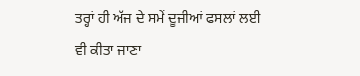ਤਰ੍ਹਾਂ ਹੀ ਅੱਜ ਦੇ ਸਮੇਂ ਦੂਜੀਆਂ ਫਸਲਾਂ ਲਈ ਵੀ ਕੀਤਾ ਜਾਣਾ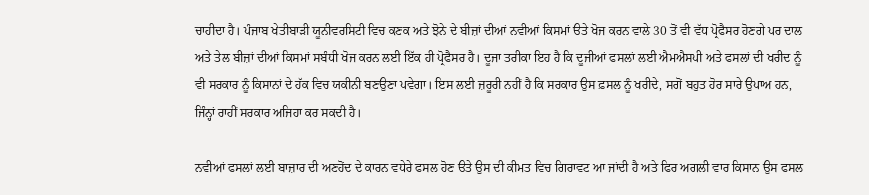ਚਾਹੀਦਾ ਹੈ। ਪੰਜਾਬ ਖੇਤੀਬਾੜੀ ਯੂਨੀਵਰਸਿਟੀ ਵਿਚ ਕਣਕ ਅਤੇ ਝੋਨੇ ਦੇ ਬੀਜ਼ਾਂ ਦੀਆਂ ਨਵੀਆਂ ਕਿਸਮਾਂ ੳਤੇ ਖੋਜ ਕਰਨ ਵਾਲੇ 30 ਤੋਂ ਵੀ ਵੱਧ ਪ੍ਰੋਫੈਸਰ ਹੋਣਗੇ ਪਰ ਦਾਲ ਅਤੇ ਤੇਲ ਬੀਜ਼ਾਂ ਦੀਆਂ ਕਿਸਮਾਂ ਸਬੰਧੀ ਖੋਜ ਕਰਨ ਲਈ ਇੱਕ ਹੀ ਪ੍ਰੋਫੈਸਰ ਹੈ। ਦੂਜਾ ਤਰੀਕਾ ਇਹ ਹੈ ਕਿ ਦੂਜੀਆਂ ਫਸਲਾਂ ਲਈ ਐਮਐਸਪੀ ਅਤੇ ਫਸਲਾਂ ਦੀ ਖਰੀਦ ਨੂੰ ਵੀ ਸਰਕਾਰ ਨੂੰ ਕਿਸਾਨਾਂ ਦੇ ਹੱਕ ਵਿਚ ਯਕੀਨੀ ਬਣਉਣਾ ਪਵੇਗਾ। ਇਸ ਲਈ ਜ਼ਰੂਰੀ ਨਹੀਂ ਹੈ ਕਿ ਸਰਕਾਰ ਉਸ ਫ਼ਸਲ ਨੂੰ ਖਰੀਦੇ, ਸਗੋਂ ਬਹੁਤ ਹੋਰ ਸਾਰੇ ਉਪਾਅ ਹਨ, ਜਿੰਨ੍ਹਾਂ ਰਾਹੀਂ ਸਰਕਾਰ ਅਜਿਹਾ ਕਰ ਸਕਦੀ ਹੈ।

ਨਵੀਆਂ ਫਸਲਾਂ ਲਈ ਬਾਜ਼ਾਰ ਦੀ ਅਣਹੋਂਦ ਦੇ ਕਾਰਨ ਵਧੇਰੇ ਫਸਲ ਹੋਣ ੳਤੇ ਉਸ ਦੀ ਕੀਮਤ ਵਿਚ ਗਿਰਾਵਟ ਆ ਜਾਂਦੀ ਹੈ ਅਤੇ ਫਿਰ ਅਗਲੀ ਵਾਰ ਕਿਸਾਨ ਉਸ ਫਸਲ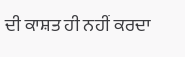ਦੀ ਕਾਸ਼ਤ ਹੀ ਨਹੀਂ ਕਰਦਾ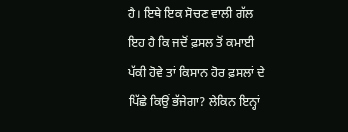ਹੈ। ਇਥੇ ਇਕ ਸੋਚਣ ਵਾਲੀ ਗੱਲ ਇਹ ਹੈ ਕਿ ਜਦੋਂ ਫ਼ਸਲ ਤੋਂ ਕਮਾਈ ਪੱਕੀ ਹੋਵੇ ਤਾਂ ਕਿਸਾਨ ਹੋਰ ਫ਼ਸਲਾਂ ਦੇ ਪਿੱਛੇ ਕਿਉਂ ਭੱਜੇਗਾ? ਲੇਕਿਨ ਇਨ੍ਹਾਂ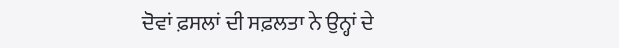ਦੋਵਾਂ ਫ਼ਸਲਾਂ ਦੀ ਸਫ਼ਲਤਾ ਨੇ ਉਨ੍ਹਾਂ ਦੇ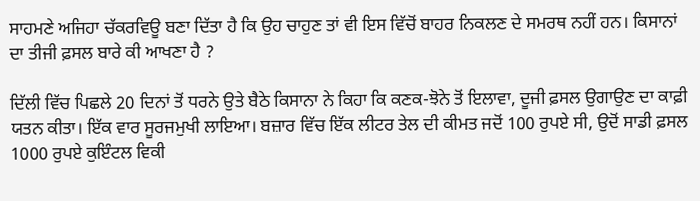ਸਾਹਮਣੇ ਅਜਿਹਾ ਚੱਕਰਵਿਊ ਬਣਾ ਦਿੱਤਾ ਹੈ ਕਿ ਉਹ ਚਾਹੁਣ ਤਾਂ ਵੀ ਇਸ ਵਿੱਚੋਂ ਬਾਹਰ ਨਿਕਲਣ ਦੇ ਸਮਰਥ ਨਹੀਂ ਹਨ। ਕਿਸਾਨਾਂ ਦਾ ਤੀਜੀ ਫ਼ਸਲ ਬਾਰੇ ਕੀ ਆਖਣਾ ਹੈ ?

ਦਿੱਲੀ ਵਿੱਚ ਪਿਛਲੇ 20 ਦਿਨਾਂ ਤੋਂ ਧਰਨੇ ਉਤੇ ਬੈਠੇ ਕਿਸਾਨਾ ਨੇ ਕਿਹਾ ਕਿ ਕਣਕ-ਝੋਨੇ ਤੋਂ ਇਲਾਵਾ, ਦੂਜੀ ਫ਼ਸਲ ਉਗਾਉਣ ਦਾ ਕਾਫ਼ੀ ਯਤਨ ਕੀਤਾ। ਇੱਕ ਵਾਰ ਸੂਰਜਮੁਖੀ ਲਾਇਆ। ਬਜ਼ਾਰ ਵਿੱਚ ਇੱਕ ਲੀਟਰ ਤੇਲ ਦੀ ਕੀਮਤ ਜਦੋਂ 100 ਰੁਪਏ ਸੀ, ਉਦੋਂ ਸਾਡੀ ਫ਼ਸਲ 1000 ਰੁਪਏ ਕੁਇੰਟਲ ਵਿਕੀ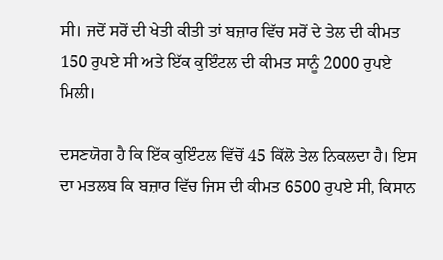ਸੀ। ਜਦੋਂ ਸਰੋਂ ਦੀ ਖੇਤੀ ਕੀਤੀ ਤਾਂ ਬਜ਼ਾਰ ਵਿੱਚ ਸਰੋਂ ਦੇ ਤੇਲ ਦੀ ਕੀਮਤ 150 ਰੁਪਏ ਸੀ ਅਤੇ ਇੱਕ ਕੁਇੰਟਲ ਦੀ ਕੀਮਤ ਸਾਨੂੰ 2000 ਰੁਪਏ ਮਿਲੀ।

ਦਸਣਯੋਗ ਹੈ ਕਿ ਇੱਕ ਕੁਇੰਟਲ ਵਿੱਚੋਂ 45 ਕਿੱਲੋ ਤੇਲ ਨਿਕਲਦਾ ਹੈ। ਇਸ ਦਾ ਮਤਲਬ ਕਿ ਬਜ਼ਾਰ ਵਿੱਚ ਜਿਸ ਦੀ ਕੀਮਤ 6500 ਰੁਪਏ ਸੀ, ਕਿਸਾਨ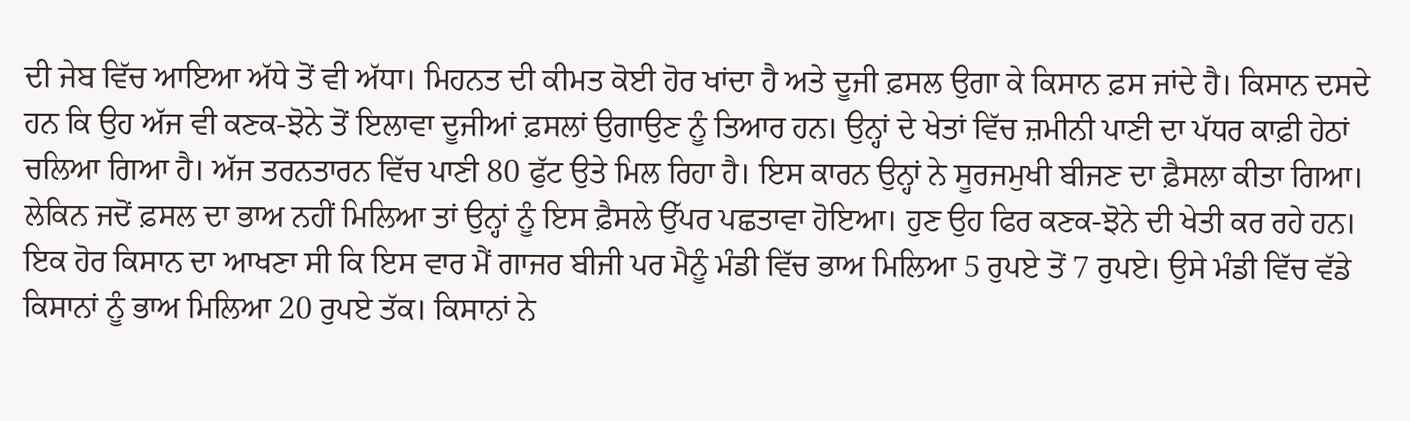ਦੀ ਜੇਬ ਵਿੱਚ ਆਇਆ ਅੱਧੇ ਤੋਂ ਵੀ ਅੱਧਾ। ਮਿਹਨਤ ਦੀ ਕੀਮਤ ਕੋਈ ਹੋਰ ਖਾਂਦਾ ਹੈ ਅਤੇ ਦੂਜੀ ਫ਼ਸਲ ਉਗਾ ਕੇ ਕਿਸਾਨ ਫ਼ਸ ਜਾਂਦੇ ਹੈ। ਕਿਸਾਨ ਦਸਦੇ ਹਨ ਕਿ ਉਹ ਅੱਜ ਵੀ ਕਣਕ-ਝੋਨੇ ਤੋਂ ਇਲਾਵਾ ਦੂਜੀਆਂ ਫ਼ਸਲਾਂ ਉਗਾਉਣ ਨੂੰ ਤਿਆਰ ਹਨ। ਉਨ੍ਹਾਂ ਦੇ ਖੇਤਾਂ ਵਿੱਚ ਜ਼ਮੀਨੀ ਪਾਣੀ ਦਾ ਪੱਧਰ ਕਾਫ਼ੀ ਹੇਠਾਂ ਚਲਿਆ ਗਿਆ ਹੈ। ਅੱਜ ਤਰਨਤਾਰਨ ਵਿੱਚ ਪਾਣੀ 80 ਫੁੱਟ ਉਤੇ ਮਿਲ ਰਿਹਾ ਹੈ। ਇਸ ਕਾਰਨ ਉਨ੍ਹਾਂ ਨੇ ਸੂਰਜਮੁਖੀ ਬੀਜਣ ਦਾ ਫ਼ੈਸਲਾ ਕੀਤਾ ਗਿਆ। ਲੇਕਿਨ ਜਦੋਂ ਫ਼ਸਲ ਦਾ ਭਾਅ ਨਹੀਂ ਮਿਲਿਆ ਤਾਂ ਉਨ੍ਹਾਂ ਨੂੰ ਇਸ ਫ਼ੈਸਲੇ ਉੱਪਰ ਪਛਤਾਵਾ ਹੋਇਆ। ਹੁਣ ਉਹ ਫਿਰ ਕਣਕ-ਝੋਨੇ ਦੀ ਖੇਤੀ ਕਰ ਰਹੇ ਹਨ। ਇਕ ਹੋਰ ਕਿਸਾਨ ਦਾ ਆਖਣਾ ਸੀ ਕਿ ਇਸ ਵਾਰ ਮੈਂ ਗਾਜਰ ਬੀਜੀ ਪਰ ਮੈਨੂੰ ਮੰਡੀ ਵਿੱਚ ਭਾਅ ਮਿਲਿਆ 5 ਰੁਪਏ ਤੋਂ 7 ਰੁਪਏ। ਉਸੇ ਮੰਡੀ ਵਿੱਚ ਵੱਡੇ ਕਿਸਾਨਾਂ ਨੂੰ ਭਾਅ ਮਿਲਿਆ 20 ਰੁਪਏ ਤੱਕ। ਕਿਸਾਨਾਂ ਨੇ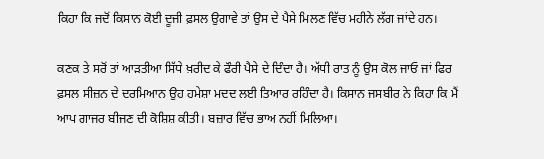ਕਿਹਾ ਕਿ ਜਦੋਂ ਕਿਸਾਨ ਕੋਈ ਦੂਜੀ ਫ਼ਸਲ ਉਗਾਵੇ ਤਾਂ ਉਸ ਦੇ ਪੈਸੇ ਮਿਲਣ ਵਿੱਚ ਮਹੀਨੇ ਲੱਗ ਜਾਂਦੇ ਹਨ।

ਕਣਕ ਤੇ ਸਰੋਂ ਤਾਂ ਆੜਤੀਆ ਸਿੱਧੇ ਖ਼ਰੀਦ ਕੇ ਫੌਰੀ ਪੈਸੇ ਦੇ ਦਿੰਦਾ ਹੈ। ਅੱਧੀ ਰਾਤ ਨੂੰ ਉਸ ਕੋਲ ਜਾਓ ਜਾਂ ਫਿਰ ਫ਼ਸਲ ਸੀਜ਼ਨ ਦੇ ਦਰਮਿਆਨ ਉਹ ਹਮੇਸ਼ਾ ਮਦਦ ਲਈ ਤਿਆਰ ਰਹਿੰਦਾ ਹੈ। ਕਿਸਾਨ ਜਸਬੀਰ ਨੇ ਕਿਹਾ ਕਿ ਮੈਂ ਆਪ ਗਾਜਰ ਬੀਜਣ ਦੀ ਕੋਸ਼ਿਸ਼ ਕੀਤੀ। ਬਜ਼ਾਰ ਵਿੱਚ ਭਾਅ ਨਹੀਂ ਮਿਲਿਆ।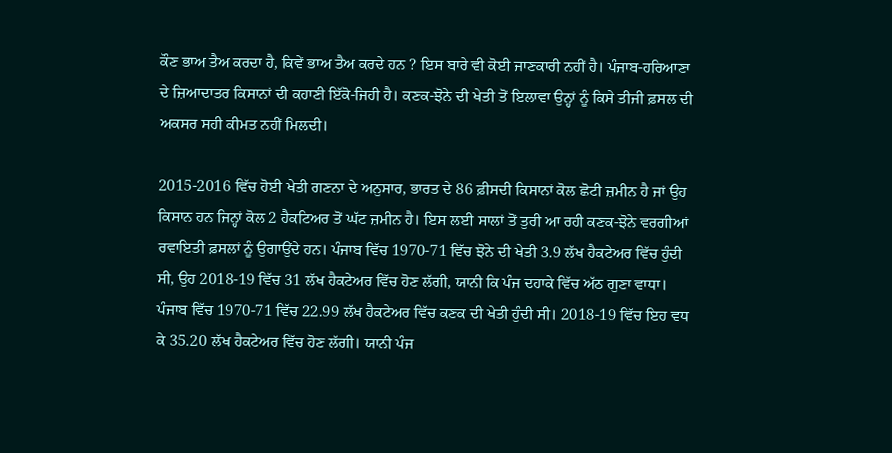ਕੌਣ ਭਾਅ ਤੈਅ ਕਰਦਾ ਹੈ, ਕਿਵੇਂ ਭਾਅ ਤੈਅ ਕਰਦੇ ਹਨ ? ਇਸ ਬਾਰੇ ਵੀ ਕੋਈ ਜਾਣਕਾਰੀ ਨਹੀਂ ਹੈ। ਪੰਜਾਬ-ਹਰਿਆਣਾ ਦੇ ਜ਼ਿਆਦਾਤਰ ਕਿਸਾਨਾਂ ਦੀ ਕਹਾਣੀ ਇੱਕੋ-ਜਿਹੀ ਹੈ। ਕਣਕ-ਝੋਨੇ ਦੀ ਖੇਤੀ ਤੋਂ ਇਲਾਵਾ ਉਨ੍ਹਾਂ ਨੂੰ ਕਿਸੇ ਤੀਜੀ ਫ਼ਸਲ ਦੀ ਅਕਸਰ ਸਹੀ ਕੀਮਤ ਨਹੀਂ ਮਿਲਦੀ।

2015-2016 ਵਿੱਚ ਹੋਈ ਖੇਤੀ ਗਣਨਾ ਦੇ ਅਨੁਸਾਰ, ਭਾਰਤ ਦੇ 86 ਫ਼ੀਸਦੀ ਕਿਸਾਨਾਂ ਕੋਲ ਛੋਟੀ ਜ਼ਮੀਨ ਹੈ ਜਾਂ ਉਹ ਕਿਸਾਨ ਹਨ ਜਿਨ੍ਹਾਂ ਕੋਲ 2 ਹੈਕਟਿਅਰ ਤੋਂ ਘੱਟ ਜ਼ਮੀਨ ਹੈ। ਇਸ ਲਈ ਸਾਲਾਂ ਤੋਂ ਤੁਰੀ ਆ ਰਹੀ ਕਣਕ-ਝੋਨੇ ਵਰਗੀਆਂ ਰਵਾਇਤੀ ਫ਼ਸਲਾਂ ਨੂੰ ਉਗਾਉਂਦੇ ਹਨ। ਪੰਜਾਬ ਵਿੱਚ 1970-71 ਵਿੱਚ ਝੋਨੇ ਦੀ ਖੇਤੀ 3.9 ਲੱਖ ਹੈਕਟੇਅਰ ਵਿੱਚ ਹੁੰਦੀ ਸੀ, ਉਹ 2018-19 ਵਿੱਚ 31 ਲੱਖ ਹੈਕਟੇਅਰ ਵਿੱਚ ਹੋਣ ਲੱਗੀ, ਯਾਨੀ ਕਿ ਪੰਜ ਦਹਾਕੇ ਵਿੱਚ ਅੱਠ ਗੁਣਾ ਵਾਧਾ। ਪੰਜਾਬ ਵਿੱਚ 1970-71 ਵਿੱਚ 22.99 ਲੱਖ ਹੈਕਟੇਅਰ ਵਿੱਚ ਕਣਕ ਦੀ ਖੇਤੀ ਹੁੰਦੀ ਸੀ। 2018-19 ਵਿੱਚ ਇਹ ਵਧ ਕੇ 35.20 ਲੱਖ ਹੈਕਟੇਅਰ ਵਿੱਚ ਹੋਣ ਲੱਗੀ। ਯਾਨੀ ਪੰਜ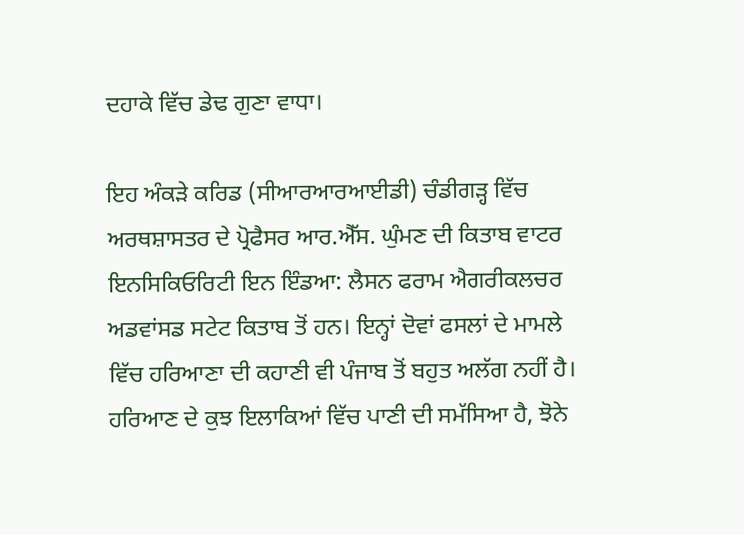ਦਹਾਕੇ ਵਿੱਚ ਡੇਢ ਗੁਣਾ ਵਾਧਾ।

ਇਹ ਅੰਕੜੇ ਕਰਿਡ (ਸੀਆਰਆਰਆਈਡੀ) ਚੰਡੀਗੜ੍ਹ ਵਿੱਚ ਅਰਥਸ਼ਾਸਤਰ ਦੇ ਪ੍ਰੋਫੈਸਰ ਆਰ.ਐੱਸ. ਘੁੰਮਣ ਦੀ ਕਿਤਾਬ ਵਾਟਰ ਇਨਸਿਕਿਓਰਿਟੀ ਇਨ ਇੰਡਆ: ਲੈਸਨ ਫਰਾਮ ਐਗਰੀਕਲਚਰ ਅਡਵਾਂਸਡ ਸਟੇਟ ਕਿਤਾਬ ਤੋਂ ਹਨ। ਇਨ੍ਹਾਂ ਦੋਵਾਂ ਫਸਲਾਂ ਦੇ ਮਾਮਲੇ ਵਿੱਚ ਹਰਿਆਣਾ ਦੀ ਕਹਾਣੀ ਵੀ ਪੰਜਾਬ ਤੋਂ ਬਹੁਤ ਅਲੱਗ ਨਹੀਂ ਹੈ। ਹਰਿਆਣ ਦੇ ਕੁਝ ਇਲਾਕਿਆਂ ਵਿੱਚ ਪਾਣੀ ਦੀ ਸਮੱਸਿਆ ਹੈ, ਝੋਨੇ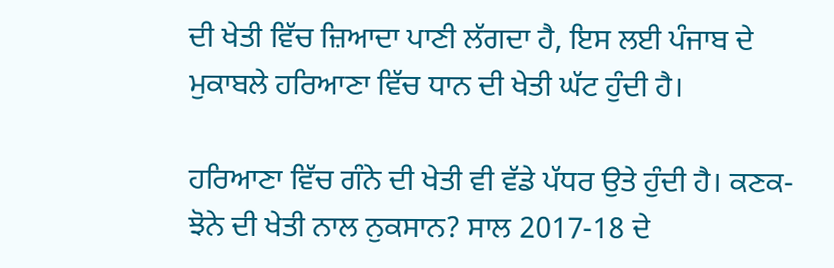ਦੀ ਖੇਤੀ ਵਿੱਚ ਜ਼ਿਆਦਾ ਪਾਣੀ ਲੱਗਦਾ ਹੈ, ਇਸ ਲਈ ਪੰਜਾਬ ਦੇ ਮੁਕਾਬਲੇ ਹਰਿਆਣਾ ਵਿੱਚ ਧਾਨ ਦੀ ਖੇਤੀ ਘੱਟ ਹੁੰਦੀ ਹੈ।

ਹਰਿਆਣਾ ਵਿੱਚ ਗੰਨੇ ਦੀ ਖੇਤੀ ਵੀ ਵੱਡੇ ਪੱਧਰ ਉਤੇ ਹੁੰਦੀ ਹੈ। ਕਣਕ-ਝੋਨੇ ਦੀ ਖੇਤੀ ਨਾਲ ਨੁਕਸਾਨ? ਸਾਲ 2017-18 ਦੇ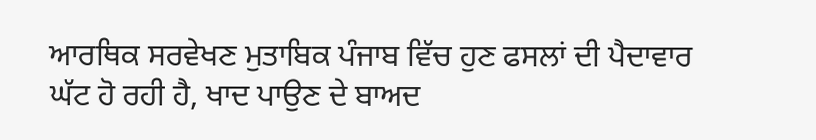ਆਰਥਿਕ ਸਰਵੇਖਣ ਮੁਤਾਬਿਕ ਪੰਜਾਬ ਵਿੱਚ ਹੁਣ ਫਸਲਾਂ ਦੀ ਪੈਦਾਵਾਰ ਘੱਟ ਹੋ ਰਹੀ ਹੈ, ਖਾਦ ਪਾਉਣ ਦੇ ਬਾਅਦ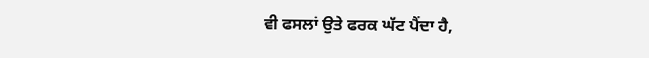ਵੀ ਫਸਲਾਂ ਉਤੇ ਫਰਕ ਘੱਟ ਪੈਂਦਾ ਹੈ,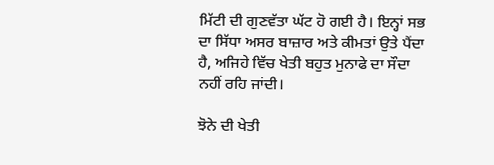ਮਿੱਟੀ ਦੀ ਗੁਣਵੱਤਾ ਘੱਟ ਹੋ ਗਈ ਹੈ। ਇਨ੍ਹਾਂ ਸਭ ਦਾ ਸਿੱਧਾ ਅਸਰ ਬਾਜ਼ਾਰ ਅਤੇ ਕੀਮਤਾਂ ਉਤੇ ਪੈਂਦਾ ਹੈ, ਅਜਿਹੇ ਵਿੱਚ ਖੇਤੀ ਬਹੁਤ ਮੁਨਾਫੇ ਦਾ ਸੌਦਾ ਨਹੀਂ ਰਹਿ ਜਾਂਦੀ।

ਝੋਨੇ ਦੀ ਖੇਤੀ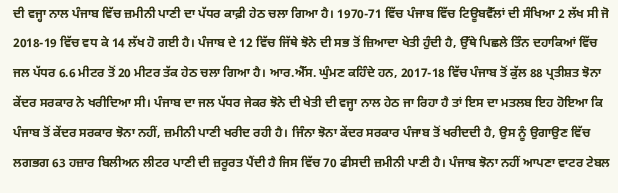ਦੀ ਵਜ੍ਹਾ ਨਾਲ ਪੰਜਾਬ ਵਿੱਚ ਜ਼ਮੀਨੀ ਪਾਣੀ ਦਾ ਪੱਧਰ ਕਾਫ਼ੀ ਹੇਠ ਚਲਾ ਗਿਆ ਹੈ। 1970-71 ਵਿੱਚ ਪੰਜਾਬ ਵਿੱਚ ਟਿਊਬਵੈੱਲਾਂ ਦੀ ਸੰਖਿਆ 2 ਲੱਖ ਸੀ ਜੋ 2018-19 ਵਿੱਚ ਵਧ ਕੇ 14 ਲੱਖ ਹੋ ਗਈ ਹੈ। ਪੰਜਾਬ ਦੇ 12 ਵਿੱਚ ਜਿੱਥੇ ਝੋਨੇ ਦੀ ਸਭ ਤੋਂ ਜ਼ਿਆਦਾ ਖੇਤੀ ਹੁੰਦੀ ਹੈ, ਉੱਥੇ ਪਿਛਲੇ ਤਿੰਨ ਦਹਾਕਿਆਂ ਵਿੱਚ ਜਲ ਪੱਧਰ 6.6 ਮੀਟਰ ਤੋਂ 20 ਮੀਟਰ ਤੱਕ ਹੇਠ ਚਲਾ ਗਿਆ ਹੈ। ਆਰ.ਐੱਸ. ਘੁੰਮਣ ਕਹਿੰਦੇ ਹਨ, 2017-18 ਵਿੱਚ ਪੰਜਾਬ ਤੋਂ ਕੁੱਲ 88 ਪ੍ਰਤੀਸ਼ਤ ਝੋਨਾ ਕੇਂਦਰ ਸਰਕਾਰ ਨੇ ਖਰੀਦਿਆ ਸੀ। ਪੰਜਾਬ ਦਾ ਜਲ ਪੱਧਰ ਜੇਕਰ ਝੋਨੇ ਦੀ ਖੇਤੀ ਦੀ ਵਜ੍ਹਾ ਨਾਲ ਹੇਠ ਜਾ ਰਿਹਾ ਹੈ ਤਾਂ ਇਸ ਦਾ ਮਤਲਬ ਇਹ ਹੋਇਆ ਕਿ ਪੰਜਾਬ ਤੋਂ ਕੇਂਦਰ ਸਰਕਾਰ ਝੋਨਾ ਨਹੀਂ, ਜ਼ਮੀਨੀ ਪਾਣੀ ਖਰੀਦ ਰਹੀ ਹੈ। ਜਿੰਨਾ ਝੋਨਾ ਕੇਂਦਰ ਸਰਕਾਰ ਪੰਜਾਬ ਤੋਂ ਖਰੀਦਦੀ ਹੈ, ਉਸ ਨੂੰ ਉਗਾਉਣ ਵਿੱਚ ਲਗਭਗ 63 ਹਜ਼ਾਰ ਬਿਲੀਅਨ ਲੀਟਰ ਪਾਣੀ ਦੀ ਜ਼ਰੂਰਤ ਪੈਂਦੀ ਹੈ ਜਿਸ ਵਿੱਚ 70 ਫੀਸਦੀ ਜ਼ਮੀਨੀ ਪਾਣੀ ਹੈ। ਪੰਜਾਬ ਝੋਨਾ ਨਹੀਂ ਆਪਣਾ ਵਾਟਰ ਟੇਬਲ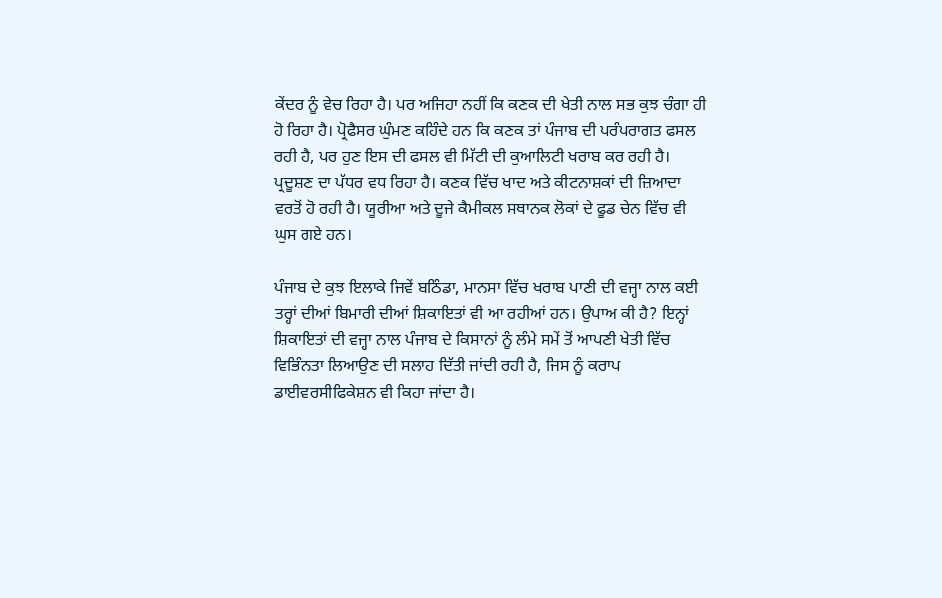ਕੇਂਦਰ ਨੂੰ ਵੇਚ ਰਿਹਾ ਹੈ। ਪਰ ਅਜਿਹਾ ਨਹੀਂ ਕਿ ਕਣਕ ਦੀ ਖੇਤੀ ਨਾਲ ਸਭ ਕੁਝ ਚੰਗਾ ਹੀ ਹੋ ਰਿਹਾ ਹੈ। ਪ੍ਰੋਫੈਸਰ ਘੁੰਮਣ ਕਹਿੰਦੇ ਹਨ ਕਿ ਕਣਕ ਤਾਂ ਪੰਜਾਬ ਦੀ ਪਰੰਪਰਾਗਤ ਫਸਲ ਰਹੀ ਹੈ, ਪਰ ਹੁਣ ਇਸ ਦੀ ਫਸਲ ਵੀ ਮਿੱਟੀ ਦੀ ਕੁਆਲਿਟੀ ਖਰਾਬ ਕਰ ਰਹੀ ਹੈ। ਪ੍ਰਦੂਸ਼ਣ ਦਾ ਪੱਧਰ ਵਧ ਰਿਹਾ ਹੈ। ਕਣਕ ਵਿੱਚ ਖਾਦ ਅਤੇ ਕੀਟਨਾਸ਼ਕਾਂ ਦੀ ਜ਼ਿਆਦਾ ਵਰਤੋਂ ਹੋ ਰਹੀ ਹੈ। ਯੂਰੀਆ ਅਤੇ ਦੂਜੇ ਕੈਮੀਕਲ ਸਥਾਨਕ ਲੋਕਾਂ ਦੇ ਫੂਡ ਚੇਨ ਵਿੱਚ ਵੀ ਘੁਸ ਗਏ ਹਨ।

ਪੰਜਾਬ ਦੇ ਕੁਝ ਇਲਾਕੇ ਜਿਵੇਂ ਬਠਿੰਡਾ, ਮਾਨਸਾ ਵਿੱਚ ਖਰਾਬ ਪਾਣੀ ਦੀ ਵਜ੍ਹਾ ਨਾਲ ਕਈ ਤਰ੍ਹਾਂ ਦੀਆਂ ਬਿਮਾਰੀ ਦੀਆਂ ਸ਼ਿਕਾਇਤਾਂ ਵੀ ਆ ਰਹੀਆਂ ਹਨ। ਉਪਾਅ ਕੀ ਹੈ? ਇਨ੍ਹਾਂ ਸ਼ਿਕਾਇਤਾਂ ਦੀ ਵਜ੍ਹਾ ਨਾਲ ਪੰਜਾਬ ਦੇ ਕਿਸਾਨਾਂ ਨੂੰ ਲੰਮੇ ਸਮੇਂ ਤੋਂ ਆਪਣੀ ਖੇਤੀ ਵਿੱਚ ਵਿਭਿੰਨਤਾ ਲਿਆਉਣ ਦੀ ਸਲਾਹ ਦਿੱਤੀ ਜਾਂਦੀ ਰਹੀ ਹੈ, ਜਿਸ ਨੂੰ ਕਰਾਪ ਡਾਈਵਰਸੀਫਿਕੇਸ਼ਨ ਵੀ ਕਿਹਾ ਜਾਂਦਾ ਹੈ।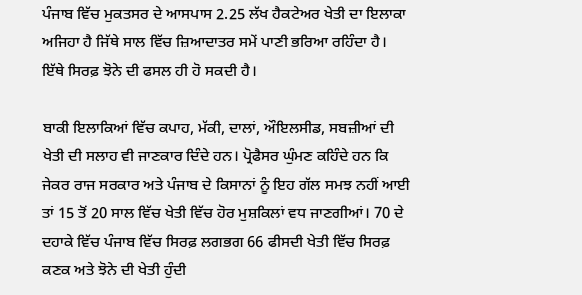ਪੰਜਾਬ ਵਿੱਚ ਮੁਕਤਸਰ ਦੇ ਆਸਪਾਸ 2.25 ਲੱਖ ਹੈਕਟੇਅਰ ਖੇਤੀ ਦਾ ਇਲਾਕਾ ਅਜਿਹਾ ਹੈ ਜਿੱਥੇ ਸਾਲ ਵਿੱਚ ਜ਼ਿਆਦਾਤਰ ਸਮੇਂ ਪਾਣੀ ਭਰਿਆ ਰਹਿੰਦਾ ਹੈ। ਇੱਥੇ ਸਿਰਫ਼ ਝੋਨੇ ਦੀ ਫਸਲ ਹੀ ਹੋ ਸਕਦੀ ਹੈ।

ਬਾਕੀ ਇਲਾਕਿਆਂ ਵਿੱਚ ਕਪਾਹ, ਮੱਕੀ, ਦਾਲਾਂ, ਔਇਲਸੀਡ, ਸਬਜ਼ੀਆਂ ਦੀ ਖੇਤੀ ਦੀ ਸਲਾਹ ਵੀ ਜਾਣਕਾਰ ਦਿੰਦੇ ਹਨ। ਪ੍ਰੋਫੈਸਰ ਘੁੰਮਣ ਕਹਿੰਦੇ ਹਨ ਕਿ ਜੇਕਰ ਰਾਜ ਸਰਕਾਰ ਅਤੇ ਪੰਜਾਬ ਦੇ ਕਿਸਾਨਾਂ ਨੂੰ ਇਹ ਗੱਲ ਸਮਝ ਨਹੀਂ ਆਈ ਤਾਂ 15 ਤੋਂ 20 ਸਾਲ ਵਿੱਚ ਖੇਤੀ ਵਿੱਚ ਹੋਰ ਮੁਸ਼ਕਿਲਾਂ ਵਧ ਜਾਣਗੀਆਂ। 70 ਦੇ ਦਹਾਕੇ ਵਿੱਚ ਪੰਜਾਬ ਵਿੱਚ ਸਿਰਫ਼ ਲਗਭਗ 66 ਫੀਸਦੀ ਖੇਤੀ ਵਿੱਚ ਸਿਰਫ਼ ਕਣਕ ਅਤੇ ਝੋਨੇ ਦੀ ਖੇਤੀ ਹੁੰਦੀ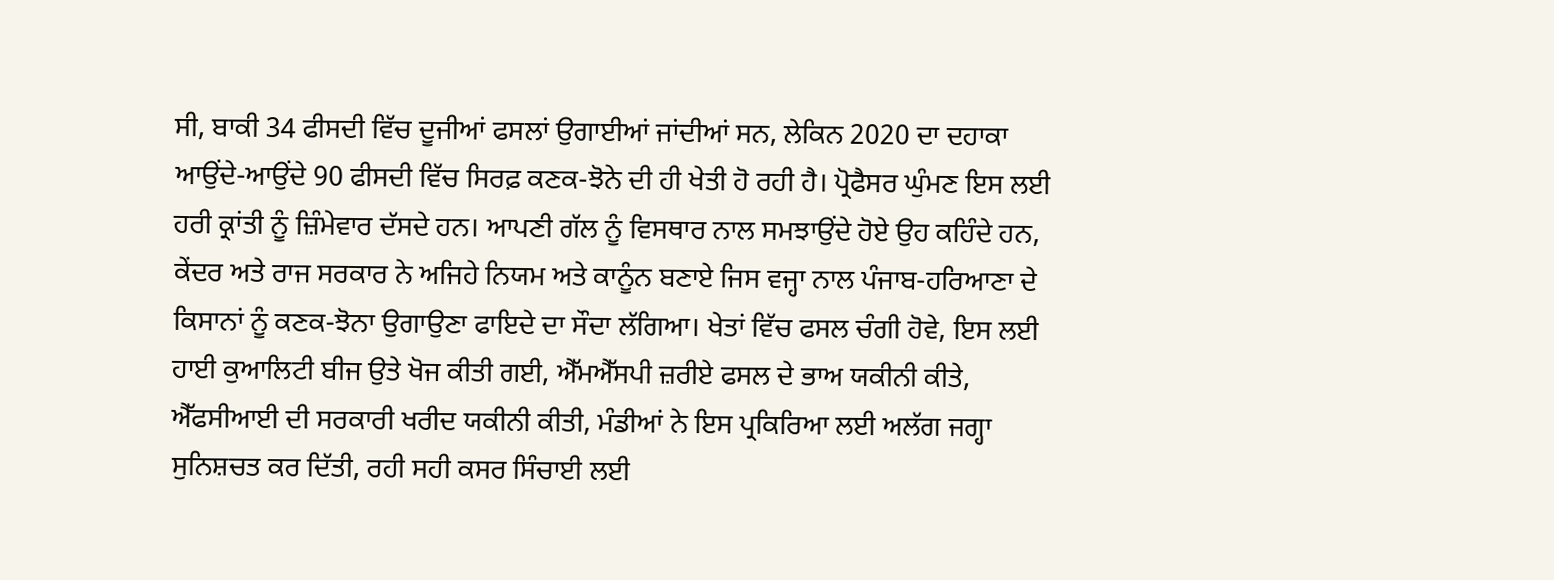ਸੀ, ਬਾਕੀ 34 ਫੀਸਦੀ ਵਿੱਚ ਦੂਜੀਆਂ ਫਸਲਾਂ ਉਗਾਈਆਂ ਜਾਂਦੀਆਂ ਸਨ, ਲੇਕਿਨ 2020 ਦਾ ਦਹਾਕਾ ਆਉਂਦੇ-ਆਉਂਦੇ 90 ਫੀਸਦੀ ਵਿੱਚ ਸਿਰਫ਼ ਕਣਕ-ਝੋਨੇ ਦੀ ਹੀ ਖੇਤੀ ਹੋ ਰਹੀ ਹੈ। ਪ੍ਰੋਫੈਸਰ ਘੁੰਮਣ ਇਸ ਲਈ ਹਰੀ ਕ੍ਰਾਂਤੀ ਨੂੰ ਜ਼ਿੰਮੇਵਾਰ ਦੱਸਦੇ ਹਨ। ਆਪਣੀ ਗੱਲ ਨੂੰ ਵਿਸਥਾਰ ਨਾਲ ਸਮਝਾਉਂਦੇ ਹੋਏ ਉਹ ਕਹਿੰਦੇ ਹਨ, ਕੇਂਦਰ ਅਤੇ ਰਾਜ ਸਰਕਾਰ ਨੇ ਅਜਿਹੇ ਨਿਯਮ ਅਤੇ ਕਾਨੂੰਨ ਬਣਾਏ ਜਿਸ ਵਜ੍ਹਾ ਨਾਲ ਪੰਜਾਬ-ਹਰਿਆਣਾ ਦੇ ਕਿਸਾਨਾਂ ਨੂੰ ਕਣਕ-ਝੋਨਾ ਉਗਾਉਣਾ ਫਾਇਦੇ ਦਾ ਸੌਦਾ ਲੱਗਿਆ। ਖੇਤਾਂ ਵਿੱਚ ਫਸਲ ਚੰਗੀ ਹੋਵੇ, ਇਸ ਲਈ ਹਾਈ ਕੁਆਲਿਟੀ ਬੀਜ ਉਤੇ ਖੋਜ ਕੀਤੀ ਗਈ, ਐੱਮਐੱਸਪੀ ਜ਼ਰੀਏ ਫਸਲ ਦੇ ਭਾਅ ਯਕੀਨੀ ਕੀਤੇ, ਐੱਫਸੀਆਈ ਦੀ ਸਰਕਾਰੀ ਖਰੀਦ ਯਕੀਨੀ ਕੀਤੀ, ਮੰਡੀਆਂ ਨੇ ਇਸ ਪ੍ਰਕਿਰਿਆ ਲਈ ਅਲੱਗ ਜਗ੍ਹਾ ਸੁਨਿਸ਼ਚਤ ਕਰ ਦਿੱਤੀ, ਰਹੀ ਸਹੀ ਕਸਰ ਸਿੰਚਾਈ ਲਈ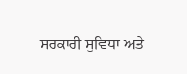ਸਰਕਾਰੀ ਸੁਵਿਧਾ ਅਤੇ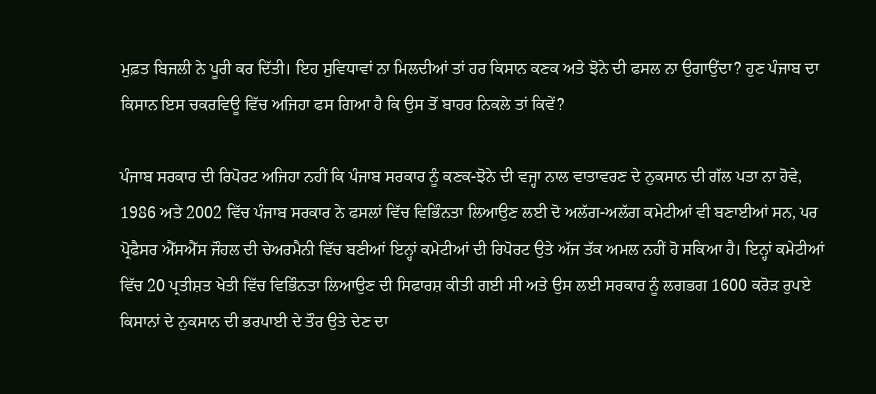ਮੁਫ਼ਤ ਬਿਜਲੀ ਨੇ ਪੂਰੀ ਕਰ ਦਿੱਤੀ। ਇਹ ਸੁਵਿਧਾਵਾਂ ਨਾ ਮਿਲਦੀਆਂ ਤਾਂ ਹਰ ਕਿਸਾਨ ਕਣਕ ਅਤੇ ਝੋਨੇ ਦੀ ਫਸਲ ਨਾ ਉਗਾਉਂਦਾ? ਹੁਣ ਪੰਜਾਬ ਦਾ ਕਿਸਾਨ ਇਸ ਚਕਰਵਿਊ ਵਿੱਚ ਅਜਿਹਾ ਫਸ ਗਿਆ ਹੈ ਕਿ ਉਸ ਤੋਂ ਬਾਹਰ ਨਿਕਲੇ ਤਾਂ ਕਿਵੇਂ?

ਪੰਜਾਬ ਸਰਕਾਰ ਦੀ ਰਿਪੋਰਟ ਅਜਿਹਾ ਨਹੀਂ ਕਿ ਪੰਜਾਬ ਸਰਕਾਰ ਨੂੰ ਕਣਕ-ਝੋਨੇ ਦੀ ਵਜ੍ਹਾ ਨਾਲ ਵਾਤਾਵਰਣ ਦੇ ਨੁਕਸਾਨ ਦੀ ਗੱਲ ਪਤਾ ਨਾ ਹੋਵੇ, 1986 ਅਤੇ 2002 ਵਿੱਚ ਪੰਜਾਬ ਸਰਕਾਰ ਨੇ ਫਸਲਾਂ ਵਿੱਚ ਵਿਭਿੰਨਤਾ ਲਿਆਉਣ ਲਈ ਦੋ ਅਲੱਗ-ਅਲੱਗ ਕਮੇਟੀਆਂ ਵੀ ਬਣਾਈਆਂ ਸਨ, ਪਰ ਪ੍ਰੋਫੈਸਰ ਐੱਸਐੱਸ ਜੌਹਲ ਦੀ ਚੇਅਰਮੈਨੀ ਵਿੱਚ ਬਣੀਆਂ ਇਨ੍ਹਾਂ ਕਮੇਟੀਆਂ ਦੀ ਰਿਪੋਰਟ ਉਤੇ ਅੱਜ ਤੱਕ ਅਮਲ ਨਹੀਂ ਹੋ ਸਕਿਆ ਹੈ। ਇਨ੍ਹਾਂ ਕਮੇਟੀਆਂ ਵਿੱਚ 20 ਪ੍ਰਤੀਸ਼ਤ ਖੇਤੀ ਵਿੱਚ ਵਿਭਿੰਨਤਾ ਲਿਆਉਣ ਦੀ ਸਿਫਾਰਸ਼ ਕੀਤੀ ਗਈ ਸੀ ਅਤੇ ਉਸ ਲਈ ਸਰਕਾਰ ਨੂੰ ਲਗਭਗ 1600 ਕਰੋੜ ਰੁਪਏ ਕਿਸਾਨਾਂ ਦੇ ਨੁਕਸਾਨ ਦੀ ਭਰਪਾਈ ਦੇ ਤੌਰ ਉਤੇ ਦੇਣ ਦਾ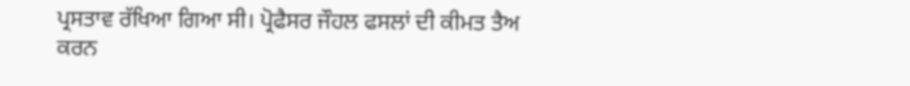ਪ੍ਰਸਤਾਵ ਰੱਖਿਆ ਗਿਆ ਸੀ। ਪ੍ਰੋਫੈਸਰ ਜੌਹਲ ਫਸਲਾਂ ਦੀ ਕੀਮਤ ਤੈਅ ਕਰਨ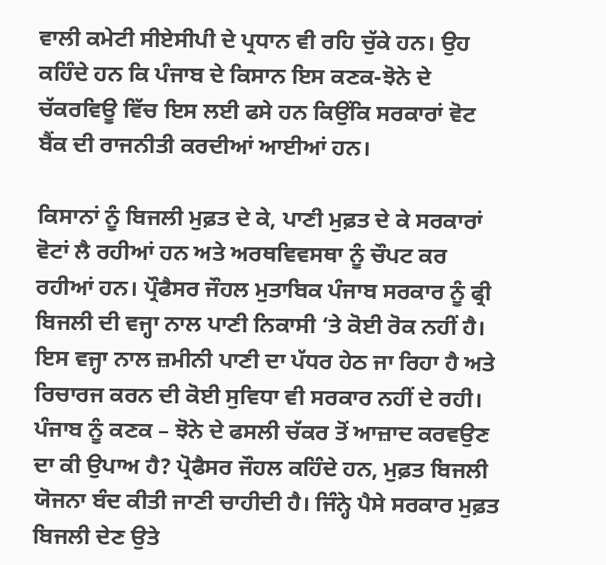ਵਾਲੀ ਕਮੇਟੀ ਸੀਏਸੀਪੀ ਦੇ ਪ੍ਰਧਾਨ ਵੀ ਰਹਿ ਚੁੱਕੇ ਹਨ। ਉਹ ਕਹਿੰਦੇ ਹਨ ਕਿ ਪੰਜਾਬ ਦੇ ਕਿਸਾਨ ਇਸ ਕਣਕ-ਝੋਨੇ ਦੇ ਚੱਕਰਵਿਊ ਵਿੱਚ ਇਸ ਲਈ ਫਸੇ ਹਨ ਕਿਉਂਕਿ ਸਰਕਾਰਾਂ ਵੋਟ ਬੈਂਕ ਦੀ ਰਾਜਨੀਤੀ ਕਰਦੀਆਂ ਆਈਆਂ ਹਨ।

ਕਿਸਾਨਾਂ ਨੂੰ ਬਿਜਲੀ ਮੁਫ਼ਤ ਦੇ ਕੇ, ਪਾਣੀ ਮੁਫ਼ਤ ਦੇ ਕੇ ਸਰਕਾਰਾਂ ਵੋਟਾਂ ਲੈ ਰਹੀਆਂ ਹਨ ਅਤੇ ਅਰਥਵਿਵਸਥਾ ਨੂੰ ਚੌਪਟ ਕਰ ਰਹੀਆਂ ਹਨ। ਪ੍ਰੌਫੈਸਰ ਜੌਹਲ ਮੁਤਾਬਿਕ ਪੰਜਾਬ ਸਰਕਾਰ ਨੂੰ ਫ੍ਰੀ ਬਿਜਲੀ ਦੀ ਵਜ੍ਹਾ ਨਾਲ ਪਾਣੀ ਨਿਕਾਸੀ ‘ਤੇ ਕੋਈ ਰੋਕ ਨਹੀਂ ਹੈ। ਇਸ ਵਜ੍ਹਾ ਨਾਲ ਜ਼ਮੀਨੀ ਪਾਣੀ ਦਾ ਪੱਧਰ ਹੇਠ ਜਾ ਰਿਹਾ ਹੈ ਅਤੇ ਰਿਚਾਰਜ ਕਰਨ ਦੀ ਕੋਈ ਸੁਵਿਧਾ ਵੀ ਸਰਕਾਰ ਨਹੀਂ ਦੇ ਰਹੀ। ਪੰਜਾਬ ਨੂੰ ਕਣਕ – ਝੋਨੇ ਦੇ ਫਸਲੀ ਚੱਕਰ ਤੋਂ ਆਜ਼ਾਦ ਕਰਵਉਣ ਦਾ ਕੀ ਉਪਾਅ ਹੈ? ਪ੍ਰੋਫੈਸਰ ਜੌਹਲ ਕਹਿੰਦੇ ਹਨ, ਮੁਫ਼ਤ ਬਿਜਲੀ ਯੋਜਨਾ ਬੰਦ ਕੀਤੀ ਜਾਣੀ ਚਾਹੀਦੀ ਹੈ। ਜਿੰਨ੍ਹੇ ਪੈਸੇ ਸਰਕਾਰ ਮੁਫ਼ਤ ਬਿਜਲੀ ਦੇਣ ਉਤੇ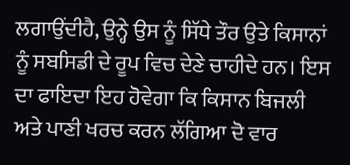ਲਗਾਉਂਦੀਹੈ, ਉਨ੍ਹੇ ਉਸ ਨੂੰ ਸਿੱਧੇ ਤੌਰ ਉਤੇ ਕਿਸਾਨਾਂ ਨੂੰ ਸਬਸਿਡੀ ਦੇ ਰੂਪ ਵਿਚ ਦੇਣੇ ਚਾਹੀਦੇ ਹਨ। ਇਸ ਦਾ ਫਾਇਦਾ ਇਹ ਹੋਵੇਗਾ ਕਿ ਕਿਸਾਨ ਬਿਜਲੀ ਅਤੇ ਪਾਣੀ ਖਰਚ ਕਰਨ ਲੱਗਿਆ ਦੋ ਵਾਰ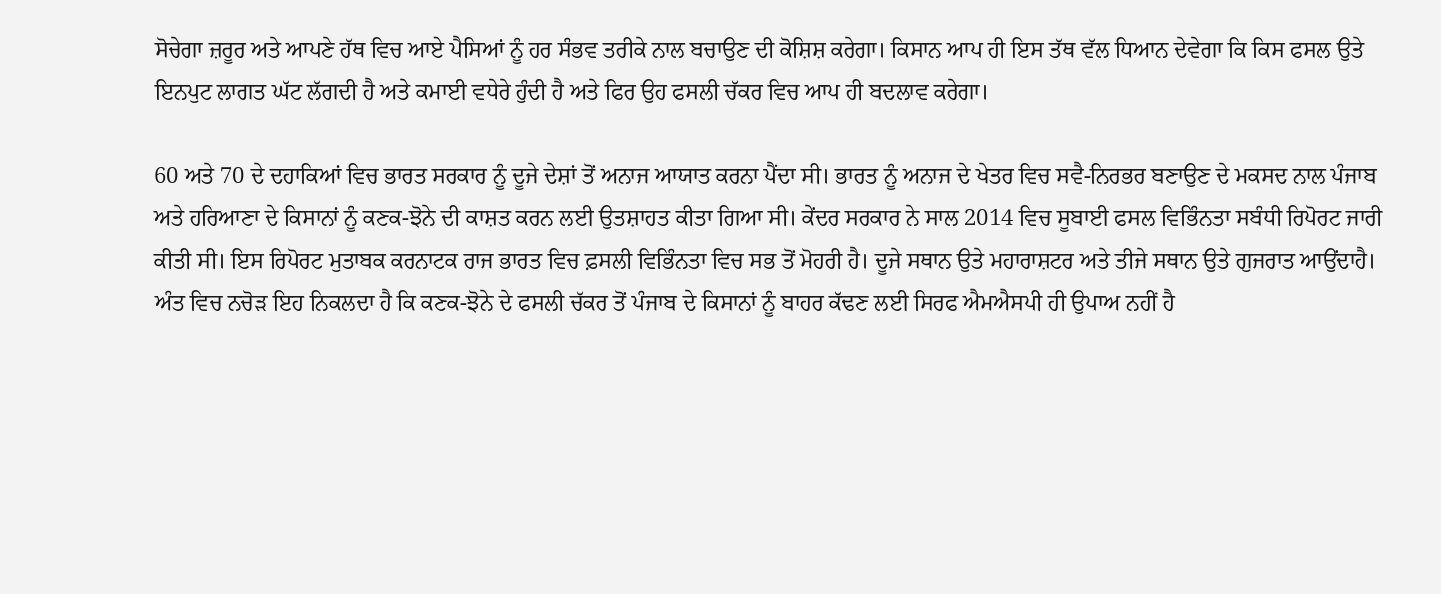ਸੋਚੇਗਾ ਜ਼ਰੂਰ ਅਤੇ ਆਪਣੇ ਹੱਥ ਵਿਚ ਆਏ ਪੈਸਿਆਂ ਨੂੰ ਹਰ ਸੰਭਵ ਤਰੀਕੇ ਨਾਲ ਬਚਾਉਣ ਦੀ ਕੋਸ਼ਿਸ਼ ਕਰੇਗਾ। ਕਿਸਾਨ ਆਪ ਹੀ ਇਸ ਤੱਥ ਵੱਲ ਧਿਆਨ ਦੇਵੇਗਾ ਕਿ ਕਿਸ ਫਸਲ ਉਤੇ ਇਨਪੁਟ ਲਾਗਤ ਘੱਟ ਲੱਗਦੀ ਹੈ ਅਤੇ ਕਮਾਈ ਵਧੇਰੇ ਹੁੰਦੀ ਹੈ ਅਤੇ ਫਿਰ ਉਹ ਫਸਲੀ ਚੱਕਰ ਵਿਚ ਆਪ ਹੀ ਬਦਲਾਵ ਕਰੇਗਾ।

60 ਅਤੇ 70 ਦੇ ਦਹਾਕਿਆਂ ਵਿਚ ਭਾਰਤ ਸਰਕਾਰ ਨੂੰ ਦੂਜੇ ਦੇਸ਼ਾਂ ਤੋਂ ਅਨਾਜ ਆਯਾਤ ਕਰਨਾ ਪੈਂਦਾ ਸੀ। ਭਾਰਤ ਨੂੰ ਅਨਾਜ ਦੇ ਖੇਤਰ ਵਿਚ ਸਵੈ-ਨਿਰਭਰ ਬਣਾਉਣ ਦੇ ਮਕਸਦ ਨਾਲ ਪੰਜਾਬ ਅਤੇ ਹਰਿਆਣਾ ਦੇ ਕਿਸਾਨਾਂ ਨੂੰ ਕਣਕ-ਝੋਨੇ ਦੀ ਕਾਸ਼ਤ ਕਰਨ ਲਈ ਉਤਸ਼ਾਹਤ ਕੀਤਾ ਗਿਆ ਸੀ। ਕੇਂਦਰ ਸਰਕਾਰ ਨੇ ਸਾਲ 2014 ਵਿਚ ਸੂਬਾਈ ਫਸਲ ਵਿਭਿੰਨਤਾ ਸਬੰਧੀ ਰਿਪੋਰਟ ਜਾਰੀ ਕੀਤੀ ਸੀ। ਇਸ ਰਿਪੋਰਟ ਮੁਤਾਬਕ ਕਰਨਾਟਕ ਰਾਜ ਭਾਰਤ ਵਿਚ ਫ਼ਸਲੀ ਵਿਭਿੰਨਤਾ ਵਿਚ ਸਭ ਤੋਂ ਮੋਹਰੀ ਹੈ। ਦੂਜੇ ਸਥਾਨ ਉਤੇ ਮਹਾਰਾਸ਼ਟਰ ਅਤੇ ਤੀਜੇ ਸਥਾਨ ਉਤੇ ਗੁਜਰਾਤ ਆਉਂਦਾਹੈ। ਅੰਤ ਵਿਚ ਨਚੋੜ ਇਹ ਨਿਕਲਦਾ ਹੈ ਕਿ ਕਣਕ-ਝੋਨੇ ਦੇ ਫਸਲੀ ਚੱਕਰ ਤੋਂ ਪੰਜਾਬ ਦੇ ਕਿਸਾਨਾਂ ਨੂੰ ਬਾਹਰ ਕੱਢਣ ਲਈ ਸਿਰਫ ਐਮਐਸਪੀ ਹੀ ਉਪਾਅ ਨਹੀਂ ਹੈ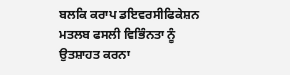ਬਲਕਿ ਕਰਾਪ ਡਇਵਰਸੀਫਿਕੇਸ਼ਨ ਮਤਲਬ ਫਸਲੀ ਵਿਭਿੰਨਤਾ ਨੂੰ ਉਤਸ਼ਾਹਤ ਕਰਨਾ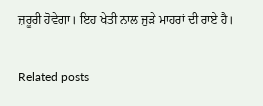ਜ਼ਰੂਰੀ ਹੋਵੇਗਾ। ਇਹ ਖੇਤੀ ਨਾਲ ਜੁੜੇ ਮਾਹਰਾਂ ਦੀ ਰਾਏ ਹੈ।

Related posts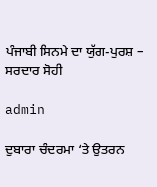ਪੰਜਾਬੀ ਸਿਨਮੇ ਦਾ ਯੁੱਗ-ਪੁਰਸ਼ – ਸਰਦਾਰ ਸੋਹੀ

admin

ਦੁਬਾਰਾ ਚੰਦਰਮਾ ‘ਤੇ ਉਤਰਨ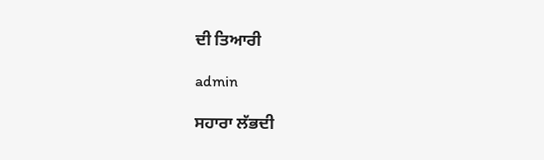ਦੀ ਤਿਆਰੀ

admin

ਸਹਾਰਾ ਲੱਭਦੀ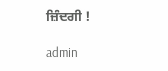ਜ਼ਿੰਦਗੀ !

admin